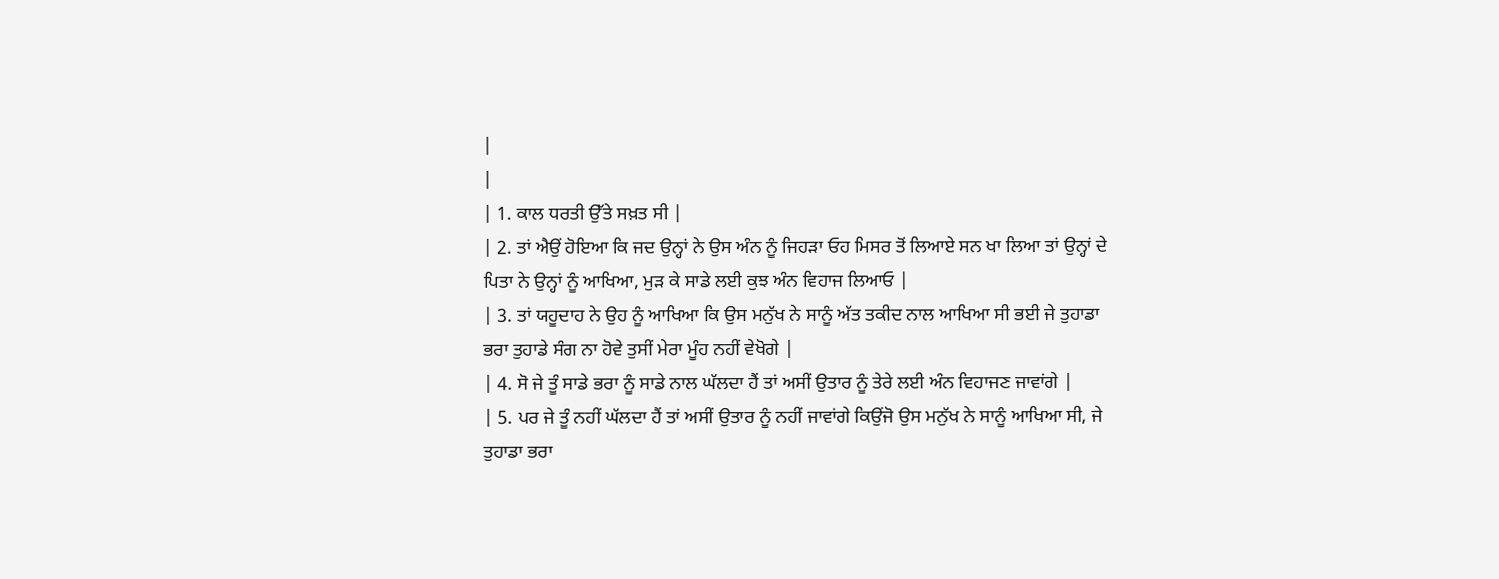|
|
| 1. ਕਾਲ ਧਰਤੀ ਉੱਤੇ ਸਖ਼ਤ ਸੀ |
| 2. ਤਾਂ ਐਉਂ ਹੋਇਆ ਕਿ ਜਦ ਉਨ੍ਹਾਂ ਨੇ ਉਸ ਅੰਨ ਨੂੰ ਜਿਹੜਾ ਓਹ ਮਿਸਰ ਤੋਂ ਲਿਆਏ ਸਨ ਖਾ ਲਿਆ ਤਾਂ ਉਨ੍ਹਾਂ ਦੇ ਪਿਤਾ ਨੇ ਉਨ੍ਹਾਂ ਨੂੰ ਆਖਿਆ, ਮੁੜ ਕੇ ਸਾਡੇ ਲਈ ਕੁਝ ਅੰਨ ਵਿਹਾਜ ਲਿਆਓ |
| 3. ਤਾਂ ਯਹੂਦਾਹ ਨੇ ਉਹ ਨੂੰ ਆਖਿਆ ਕਿ ਉਸ ਮਨੁੱਖ ਨੇ ਸਾਨੂੰ ਅੱਤ ਤਕੀਦ ਨਾਲ ਆਖਿਆ ਸੀ ਭਈ ਜੇ ਤੁਹਾਡਾ ਭਰਾ ਤੁਹਾਡੇ ਸੰਗ ਨਾ ਹੋਵੇ ਤੁਸੀਂ ਮੇਰਾ ਮੂੰਹ ਨਹੀਂ ਵੇਖੋਗੇ |
| 4. ਸੋ ਜੇ ਤੂੰ ਸਾਡੇ ਭਰਾ ਨੂੰ ਸਾਡੇ ਨਾਲ ਘੱਲਦਾ ਹੈਂ ਤਾਂ ਅਸੀਂ ਉਤਾਰ ਨੂੰ ਤੇਰੇ ਲਈ ਅੰਨ ਵਿਹਾਜਣ ਜਾਵਾਂਗੇ |
| 5. ਪਰ ਜੇ ਤੂੰ ਨਹੀਂ ਘੱਲਦਾ ਹੈਂ ਤਾਂ ਅਸੀਂ ਉਤਾਰ ਨੂੰ ਨਹੀਂ ਜਾਵਾਂਗੇ ਕਿਉਂਜੋ ਉਸ ਮਨੁੱਖ ਨੇ ਸਾਨੂੰ ਆਖਿਆ ਸੀ, ਜੇ ਤੁਹਾਡਾ ਭਰਾ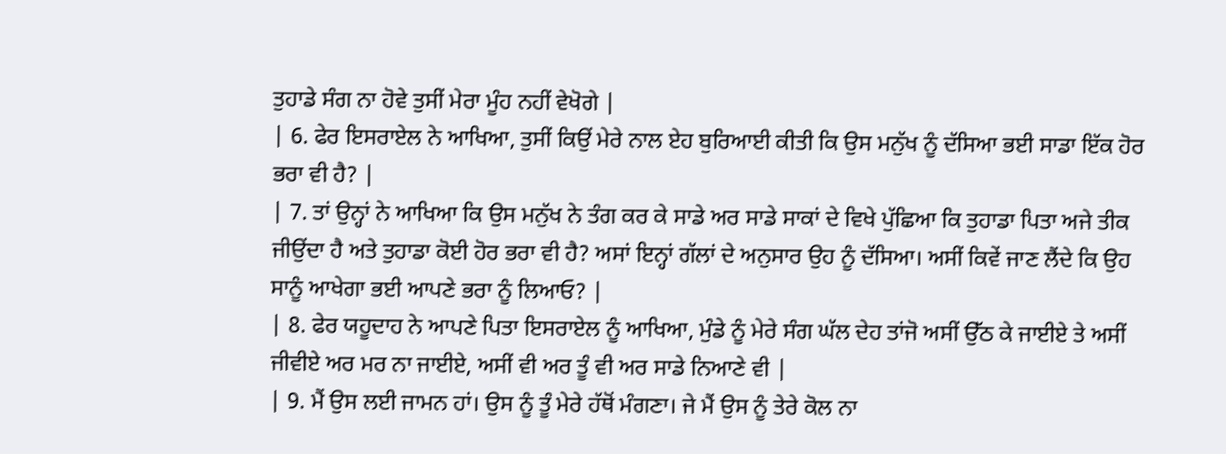ਤੁਹਾਡੇ ਸੰਗ ਨਾ ਹੋਵੇ ਤੁਸੀਂ ਮੇਰਾ ਮੂੰਹ ਨਹੀਂ ਵੇਖੋਗੇ |
| 6. ਫੇਰ ਇਸਰਾਏਲ ਨੇ ਆਖਿਆ, ਤੁਸੀਂ ਕਿਉਂ ਮੇਰੇ ਨਾਲ ਏਹ ਬੁਰਿਆਈ ਕੀਤੀ ਕਿ ਉਸ ਮਨੁੱਖ ਨੂੰ ਦੱਸਿਆ ਭਈ ਸਾਡਾ ਇੱਕ ਹੋਰ ਭਰਾ ਵੀ ਹੈ? |
| 7. ਤਾਂ ਉਨ੍ਹਾਂ ਨੇ ਆਖਿਆ ਕਿ ਉਸ ਮਨੁੱਖ ਨੇ ਤੰਗ ਕਰ ਕੇ ਸਾਡੇ ਅਰ ਸਾਡੇ ਸਾਕਾਂ ਦੇ ਵਿਖੇ ਪੁੱਛਿਆ ਕਿ ਤੁਹਾਡਾ ਪਿਤਾ ਅਜੇ ਤੀਕ ਜੀਉਂਦਾ ਹੈ ਅਤੇ ਤੁਹਾਡਾ ਕੋਈ ਹੋਰ ਭਰਾ ਵੀ ਹੈ? ਅਸਾਂ ਇਨ੍ਹਾਂ ਗੱਲਾਂ ਦੇ ਅਨੁਸਾਰ ਉਹ ਨੂੰ ਦੱਸਿਆ। ਅਸੀਂ ਕਿਵੇਂ ਜਾਣ ਲੈਂਦੇ ਕਿ ਉਹ ਸਾਨੂੰ ਆਖੇਗਾ ਭਈ ਆਪਣੇ ਭਰਾ ਨੂੰ ਲਿਆਓ? |
| 8. ਫੇਰ ਯਹੂਦਾਹ ਨੇ ਆਪਣੇ ਪਿਤਾ ਇਸਰਾਏਲ ਨੂੰ ਆਖਿਆ, ਮੁੰਡੇ ਨੂੰ ਮੇਰੇ ਸੰਗ ਘੱਲ ਦੇਹ ਤਾਂਜੋ ਅਸੀਂ ਉੱਠ ਕੇ ਜਾਈਏ ਤੇ ਅਸੀਂ ਜੀਵੀਏ ਅਰ ਮਰ ਨਾ ਜਾਈਏ, ਅਸੀਂ ਵੀ ਅਰ ਤੂੰ ਵੀ ਅਰ ਸਾਡੇ ਨਿਆਣੇ ਵੀ |
| 9. ਮੈਂ ਉਸ ਲਈ ਜਾਮਨ ਹਾਂ। ਉਸ ਨੂੰ ਤੂੰ ਮੇਰੇ ਹੱਥੋਂ ਮੰਗਣਾ। ਜੇ ਮੈਂ ਉਸ ਨੂੰ ਤੇਰੇ ਕੋਲ ਨਾ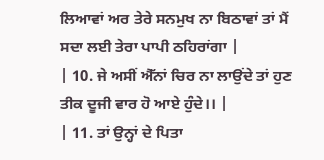ਲਿਆਵਾਂ ਅਰ ਤੇਰੇ ਸਨਮੁਖ ਨਾ ਬਿਠਾਵਾਂ ਤਾਂ ਮੈਂ ਸਦਾ ਲਈ ਤੇਰਾ ਪਾਪੀ ਠਹਿਰਾਂਗਾ |
| 10. ਜੇ ਅਸੀਂ ਐੱਨਾਂ ਚਿਰ ਨਾ ਲਾਉਂਦੇ ਤਾਂ ਹੁਣ ਤੀਕ ਦੂਜੀ ਵਾਰ ਹੋ ਆਏ ਹੁੰਦੇ।। |
| 11. ਤਾਂ ਉਨ੍ਹਾਂ ਦੇ ਪਿਤਾ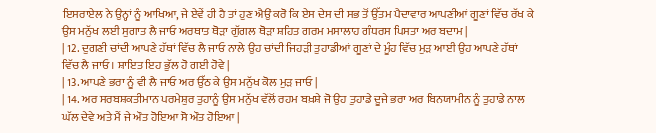ਇਸਰਾਏਲ ਨੇ ਉਨ੍ਹਾਂ ਨੂੰ ਆਖਿਆ, ਜੇ ਏਵੇਂ ਹੀ ਹੈ ਤਾਂ ਹੁਣ ਐਉਂ ਕਰੋ ਕਿ ਏਸ ਦੇਸ ਦੀ ਸਭ ਤੋਂ ਉੱਤਮ ਪੈਦਾਵਾਰ ਆਪਣੀਆਂ ਗੂਣਾਂ ਵਿੱਚ ਰੱਖ ਕੇ ਉਸ ਮਨੁੱਖ ਲਈ ਸੁਗਾਤ ਲੈ ਜਾਓ ਅਰਥਾਤ ਥੋੜਾ ਗੁੱਗਲ ਥੋੜਾ ਸ਼ਹਿਤ ਗਰਮ ਮਸਾਲਾਹ ਗੰਧਰਸ ਪਿਸਤਾ ਅਰ ਬਦਾਮ |
| 12. ਦੁਗਣੀ ਚਾਂਦੀ ਆਪਣੇ ਹੱਥਾਂ ਵਿੱਚ ਲੈ ਜਾਓ ਨਾਲੇ ਉਹ ਚਾਂਦੀ ਜਿਹੜੀ ਤੁਹਾਡੀਆਂ ਗੂਣਾਂ ਦੇ ਮੂੰਹ ਵਿੱਚ ਮੁੜ ਆਈ ਉਹ ਆਪਣੇ ਹੱਥਾਂ ਵਿੱਚ ਲੈ ਜਾਓ । ਸ਼ਾਇਤ ਇਹ ਭੁੱਲ ਹੋ ਗਈ ਹੋਵੇ |
| 13. ਆਪਣੇ ਭਰਾ ਨੂੰ ਵੀ ਲੈ ਜਾਓ ਅਰ ਉੱਠ ਕੇ ਉਸ ਮਨੁੱਖ ਕੋਲ ਮੁੜ ਜਾਓ |
| 14. ਅਰ ਸਰਬਸ਼ਕਤੀਮਾਨ ਪਰਮੇਸ਼ੁਰ ਤੁਹਾਨੂੰ ਉਸ ਮਨੁੱਖ ਵੱਲੋਂ ਰਹਮ ਬਖ਼ਸ਼ੇ ਜੋ ਉਹ ਤੁਹਾਡੇ ਦੂਜੇ ਭਰਾ ਅਰ ਬਿਨਯਾਮੀਨ ਨੂੰ ਤੁਹਾਡੇ ਨਾਲ ਘੱਲ ਦੇਵੇ ਅਤੇ ਮੈਂ ਜੇ ਔਤ ਹੋਇਆ ਸੋ ਔਤ ਹੋਇਆ |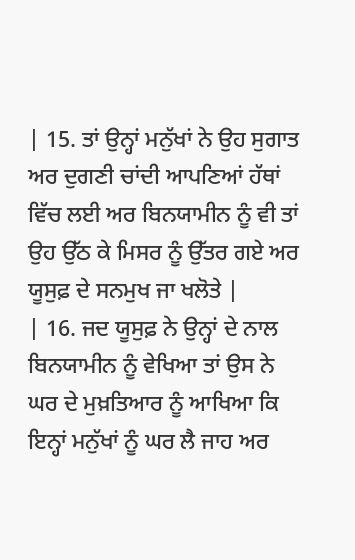| 15. ਤਾਂ ਉਨ੍ਹਾਂ ਮਨੁੱਖਾਂ ਨੇ ਉਹ ਸੁਗਾਤ ਅਰ ਦੁਗਣੀ ਚਾਂਦੀ ਆਪਣਿਆਂ ਹੱਥਾਂ ਵਿੱਚ ਲਈ ਅਰ ਬਿਨਯਾਮੀਨ ਨੂੰ ਵੀ ਤਾਂ ਉਹ ਉੱਠ ਕੇ ਮਿਸਰ ਨੂੰ ਉੱਤਰ ਗਏ ਅਰ ਯੂਸੁਫ਼ ਦੇ ਸਨਮੁਖ ਜਾ ਖਲੋਤੇ |
| 16. ਜਦ ਯੂਸੁਫ਼ ਨੇ ਉਨ੍ਹਾਂ ਦੇ ਨਾਲ ਬਿਨਯਾਮੀਨ ਨੂੰ ਵੇਖਿਆ ਤਾਂ ਉਸ ਨੇ ਘਰ ਦੇ ਮੁਖ਼ਤਿਆਰ ਨੂੰ ਆਖਿਆ ਕਿ ਇਨ੍ਹਾਂ ਮਨੁੱਖਾਂ ਨੂੰ ਘਰ ਲੈ ਜਾਹ ਅਰ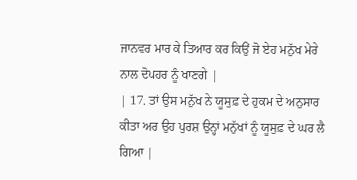ਜਾਨਵਰ ਮਾਰ ਕੇ ਤਿਆਰ ਕਰ ਕਿਉਂ ਜੋ ਏਹ ਮਨੁੱਖ ਮੇਰੇ ਨਾਲ ਦੋਪਹਰ ਨੂੰ ਖਾਣਗੇ |
| 17. ਤਾਂ ਉਸ ਮਨੁੱਖ ਨੇ ਯੂਸੁਫ਼ ਦੇ ਹੁਕਮ ਦੇ ਅਨੁਸਾਰ ਕੀਤਾ ਅਰ ਉਹ ਪੁਰਸ਼ ਉਨ੍ਹਾਂ ਮਨੁੱਖਾਂ ਨੂੰ ਯੂਸੁਫ਼ ਦੇ ਘਰ ਲੈ ਗਿਆ |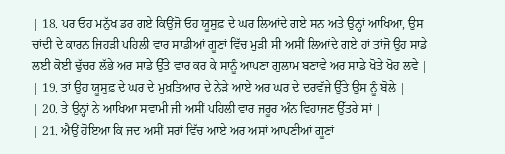| 18. ਪਰ ਓਹ ਮਨੁੱਖ ਡਰ ਗਏ ਕਿਉਂਜੋ ਓਹ ਯੂਸੁਫ਼ ਦੇ ਘਰ ਲਿਆਂਦੇ ਗਏ ਸਨ ਅਤੇ ਉਨ੍ਹਾਂ ਆਖਿਆ, ਉਸ ਚਾਂਦੀ ਦੇ ਕਾਰਨ ਜਿਹੜੀ ਪਹਿਲੀ ਵਾਰ ਸਾਡੀਆਂ ਗੂਣਾਂ ਵਿੱਚ ਮੁੜੀ ਸੀ ਅਸੀਂ ਲਿਆਂਦੇ ਗਏ ਹਾਂ ਤਾਂਜੋ ਉਹ ਸਾਡੇ ਲਈ ਕੋਈ ਢੁੱਚਰ ਲੱਭੇ ਅਰ ਸਾਡੇ ਉੱਤੇ ਵਾਰ ਕਰ ਕੇ ਸਾਨੂੰ ਆਪਣਾ ਗੁਲਾਮ ਬਣਾਵੇ ਅਰ ਸਾਡੇ ਖੋਤੇ ਖੋਹ ਲਵੇ |
| 19. ਤਾਂ ਉਹ ਯੂਸੁਫ਼ ਦੇ ਘਰ ਦੇ ਮੁਖ਼ਤਿਆਰ ਦੇ ਨੇੜੇ ਆਏ ਅਰ ਘਰ ਦੇ ਦਰਵੱਜੇ ਉੱਤੇ ਉਸ ਨੂੰ ਬੋਲੇ |
| 20. ਤੇ ਉਨ੍ਹਾਂ ਨੇ ਆਖਿਆ ਸਵਾਮੀ ਜੀ ਅਸੀਂ ਪਹਿਲੀ ਵਾਰ ਜਰੂਰ ਅੰਨ ਵਿਹਾਜਣ ਉੱਤਰੇ ਸਾਂ |
| 21. ਐਉਂ ਹੋਇਆ ਕਿ ਜਦ ਅਸੀਂ ਸਰਾਂ ਵਿੱਚ ਆਏ ਅਰ ਅਸਾਂ ਆਪਣੀਆਂ ਗੂਣਾਂ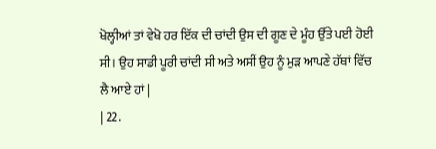ਖੋਲ੍ਹੀਆਂ ਤਾਂ ਵੇਖੋ ਹਰ ਇੱਕ ਦੀ ਚਾਂਦੀ ਉਸ ਦੀ ਗੂਣ ਦੇ ਮੂੰਹ ਉੱਤੇ ਪਈ ਹੋਈ ਸੀ। ਉਹ ਸਾਡੀ ਪੂਰੀ ਚਾਂਦੀ ਸੀ ਅਤੇ ਅਸੀਂ ਉਹ ਨੂੰ ਮੁੜ ਆਪਣੇ ਹੱਥਾਂ ਵਿੱਚ ਲੈ ਆਏ ਹਾਂ |
| 22.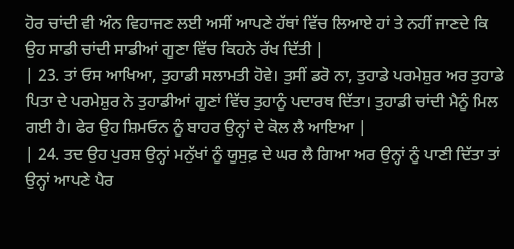ਹੋਰ ਚਾਂਦੀ ਵੀ ਅੰਨ ਵਿਹਾਜਣ ਲਈ ਅਸੀਂ ਆਪਣੇ ਹੱਥਾਂ ਵਿੱਚ ਲਿਆਏ ਹਾਂ ਤੇ ਨਹੀਂ ਜਾਣਦੇ ਕਿ ਉਹ ਸਾਡੀ ਚਾਂਦੀ ਸਾਡੀਆਂ ਗੂਣਾ ਵਿੱਚ ਕਿਹਨੇ ਰੱਖ ਦਿੱਤੀ |
| 23. ਤਾਂ ਓਸ ਆਖਿਆ, ਤੁਹਾਡੀ ਸਲਾਮਤੀ ਹੋਵੇ। ਤੁਸੀਂ ਡਰੋ ਨਾ, ਤੁਹਾਡੇ ਪਰਮੇਸ਼ੁਰ ਅਰ ਤੁਹਾਡੇ ਪਿਤਾ ਦੇ ਪਰਮੇਸ਼ੁਰ ਨੇ ਤੁਹਾਡੀਆਂ ਗੂਣਾਂ ਵਿੱਚ ਤੁਹਾਨੂੰ ਪਦਾਰਥ ਦਿੱਤਾ। ਤੁਹਾਡੀ ਚਾਂਦੀ ਮੈਨੂੰ ਮਿਲ ਗਈ ਹੈ। ਫੇਰ ਉਹ ਸ਼ਿਮਓਨ ਨੂੰ ਬਾਹਰ ਉਨ੍ਹਾਂ ਦੇ ਕੋਲ ਲੈ ਆਇਆ |
| 24. ਤਦ ਉਹ ਪੁਰਸ਼ ਉਨ੍ਹਾਂ ਮਨੁੱਖਾਂ ਨੂੰ ਯੂਸੁਫ਼ ਦੇ ਘਰ ਲੈ ਗਿਆ ਅਰ ਉਨ੍ਹਾਂ ਨੂੰ ਪਾਣੀ ਦਿੱਤਾ ਤਾਂ ਉਨ੍ਹਾਂ ਆਪਣੇ ਪੈਰ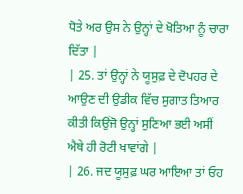ਧੋਤੇ ਅਰ ਉਸ ਨੇ ਉਨ੍ਹਾਂ ਦੇ ਖੋਤਿਆ ਨੂੰ ਚਾਰਾ ਦਿੱਤਾ |
| 25. ਤਾਂ ਉਨ੍ਹਾਂ ਨੇ ਯੂਸੁਫ਼ ਦੇ ਦੋਪਹਰ ਦੇ ਆਉਣ ਦੀ ਉਡੀਕ ਵਿੱਚ ਸੁਗਾਤ ਤਿਆਰ ਕੀਤੀ ਕਿਉਂਜੋ ਉਨ੍ਹਾਂ ਸੁਣਿਆ ਭਈ ਅਸੀਂ ਐਥੇ ਹੀ ਰੋਟੀ ਖਾਵਾਂਗੇ |
| 26. ਜਦ ਯੂਸੁਫ਼ ਘਰ ਆਇਆ ਤਾਂ ਓਹ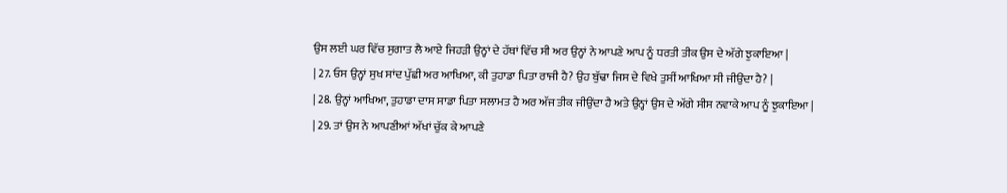ਉਸ ਲਈ ਘਰ ਵਿੱਚ ਸੁਗਾਤ ਲੈ ਆਏ ਜਿਹੜੀ ਉਨ੍ਹਾਂ ਦੇ ਹੱਥਾਂ ਵਿੱਚ ਸੀ ਅਰ ਉਨ੍ਹਾਂ ਨੇ ਆਪਣੇ ਆਪ ਨੂੰ ਧਰਤੀ ਤੀਕ ਉਸ ਦੇ ਅੱਗੇ ਝੁਕਾਇਆ |
| 27. ਓਸ ਉਨ੍ਹਾਂ ਸੁਖ ਸਾਂਦ ਪੁੱਛੀ ਅਰ ਆਖਿਆ, ਕੀ ਤੁਹਾਡਾ ਪਿਤਾ ਰਾਜੀ ਹੈ? ਉਹ ਬੁੱਢਾ ਜਿਸ ਦੇ ਵਿਖੇ ਤੁਸੀਂ ਆਖਿਆ ਸੀ ਜੀਉਂਦਾ ਹੈ? |
| 28. ਉਨ੍ਹਾਂ ਆਖਿਆ, ਤੁਹਾਡਾ ਦਾਸ ਸਾਡਾ ਪਿਤਾ ਸਲਾਮਤ ਹੈ ਅਰ ਅੱਜ ਤੀਕ ਜੀਉਂਦਾ ਹੈ ਅਤੇ ਉਨ੍ਹਾਂ ਉਸ ਦੇ ਅੱਗੇ ਸੀਸ ਨਵਾਕੇ ਆਪ ਨੂੰ ਝੁਕਾਇਆ |
| 29. ਤਾਂ ਉਸ ਨੇ ਆਪਣੀਆਂ ਅੱਖਾਂ ਚੁੱਕ ਕੇ ਆਪਣੇ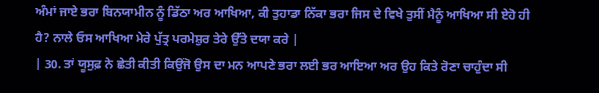ਅੰਮਾਂ ਜਾਏ ਭਰਾ ਬਿਨਯਾਮੀਨ ਨੂੰ ਡਿੱਠਾ ਅਰ ਆਖਿਆ, ਕੀ ਤੁਹਾਡਾ ਨਿੱਕਾ ਭਰਾ ਜਿਸ ਦੇ ਵਿਖੇ ਤੁਸੀਂ ਮੈਨੂੰ ਆਖਿਆ ਸੀ ਏਹੋ ਹੀ ਹੈ? ਨਾਲੇ ਓਸ ਆਖਿਆ ਮੇਰੇ ਪੁੱਤ੍ਰ ਪਰਮੇਸ਼ੁਰ ਤੇਰੇ ਉੱਤੇ ਦਯਾ ਕਰੇ |
| 30. ਤਾਂ ਯੂਸੁਫ਼ ਨੇ ਛੇਤੀ ਕੀਤੀ ਕਿਉਂਜੋ ਉਸ ਦਾ ਮਨ ਆਪਣੇ ਭਰਾ ਲਈ ਭਰ ਆਇਆ ਅਰ ਉਹ ਕਿਤੇ ਰੋਣਾ ਚਾਹੁੰਦਾ ਸੀ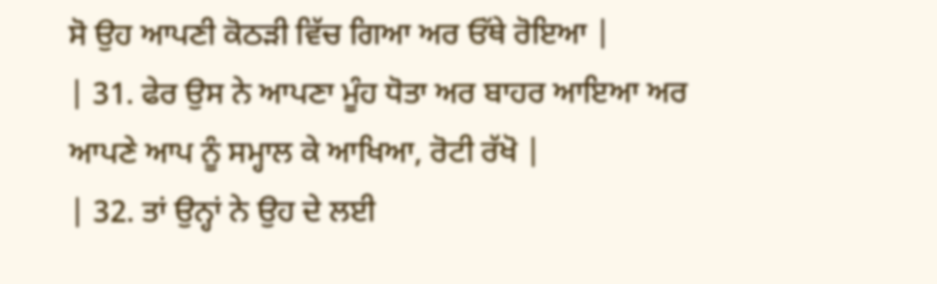ਸੋ ਉਹ ਆਪਣੀ ਕੋਠੜੀ ਵਿੱਚ ਗਿਆ ਅਰ ਓੱਥੇ ਰੋਇਆ |
| 31. ਫੇਰ ਉਸ ਨੇ ਆਪਣਾ ਮੂੰਹ ਧੋਤਾ ਅਰ ਬਾਹਰ ਆਇਆ ਅਰ ਆਪਣੇ ਆਪ ਨੂੰ ਸਮ੍ਹਾਲ ਕੇ ਆਖਿਆ, ਰੋਟੀ ਰੱਖੋ |
| 32. ਤਾਂ ਉਨ੍ਹਾਂ ਨੇ ਉਹ ਦੇ ਲਈ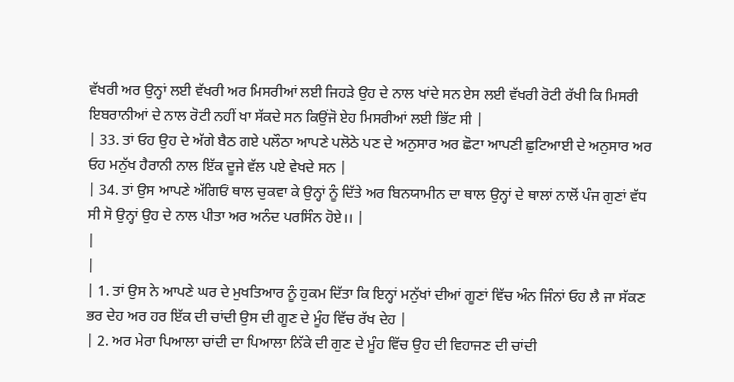ਵੱਖਰੀ ਅਰ ਉਨ੍ਹਾਂ ਲਈ ਵੱਖਰੀ ਅਰ ਮਿਸਰੀਆਂ ਲਈ ਜਿਹੜੇ ਉਹ ਦੇ ਨਾਲ ਖਾਂਦੇ ਸਨ ਏਸ ਲਈ ਵੱਖਰੀ ਰੋਟੀ ਰੱਖੀ ਕਿ ਮਿਸਰੀ ਇਬਰਾਨੀਆਂ ਦੇ ਨਾਲ ਰੋਟੀ ਨਹੀਂ ਖਾ ਸੱਕਦੇ ਸਨ ਕਿਉਂਜੋ ਏਹ ਮਿਸਰੀਆਂ ਲਈ ਭਿੱਟ ਸੀ |
| 33. ਤਾਂ ਓਹ ਉਹ ਦੇ ਅੱਗੇ ਬੈਠ ਗਏ ਪਲੌਠਾ ਆਪਣੇ ਪਲੋਠੇ ਪਣ ਦੇ ਅਨੁਸਾਰ ਅਰ ਛੋਟਾ ਆਪਣੀ ਛੁਟਿਆਈ ਦੇ ਅਨੁਸਾਰ ਅਰ ਓਹ ਮਨੁੱਖ ਹੈਰਾਨੀ ਨਾਲ ਇੱਕ ਦੂਜੇ ਵੱਲ ਪਏ ਵੇਖਦੇ ਸਨ |
| 34. ਤਾਂ ਉਸ ਆਪਣੇ ਅੱਗਿਓਂ ਥਾਲ ਚੁਕਵਾ ਕੇ ਉਨ੍ਹਾਂ ਨੂੰ ਦਿੱਤੇ ਅਰ ਬਿਨਯਾਮੀਨ ਦਾ ਥਾਲ ਉਨ੍ਹਾਂ ਦੇ ਥਾਲਾਂ ਨਾਲੋਂ ਪੰਜ ਗੁਣਾਂ ਵੱਧ ਸੀ ਸੋ ਉਨ੍ਹਾਂ ਉਹ ਦੇ ਨਾਲ ਪੀਤਾ ਅਰ ਅਨੰਦ ਪਰਸਿੰਨ ਹੋਏ।। |
|
|
| 1. ਤਾਂ ਉਸ ਨੇ ਆਪਣੇ ਘਰ ਦੇ ਮੁਖਤਿਆਰ ਨੂੰ ਹੁਕਮ ਦਿੱਤਾ ਕਿ ਇਨ੍ਹਾਂ ਮਨੁੱਖਾਂ ਦੀਆਂ ਗੂਣਾਂ ਵਿੱਚ ਅੰਨ ਜਿੰਨਾਂ ਓਹ ਲੈ ਜਾ ਸੱਕਣ ਭਰ ਦੇਹ ਅਰ ਹਰ ਇੱਕ ਦੀ ਚਾਂਦੀ ਉਸ ਦੀ ਗੂਣ ਦੇ ਮੂੰਹ ਵਿੱਚ ਰੱਖ ਦੇਹ |
| 2. ਅਰ ਮੇਰਾ ਪਿਆਲਾ ਚਾਂਦੀ ਦਾ ਪਿਆਲਾ ਨਿੱਕੇ ਦੀ ਗੁਣ ਦੇ ਮੂੰਹ ਵਿੱਚ ਉਹ ਦੀ ਵਿਹਾਜਣ ਦੀ ਚਾਂਦੀ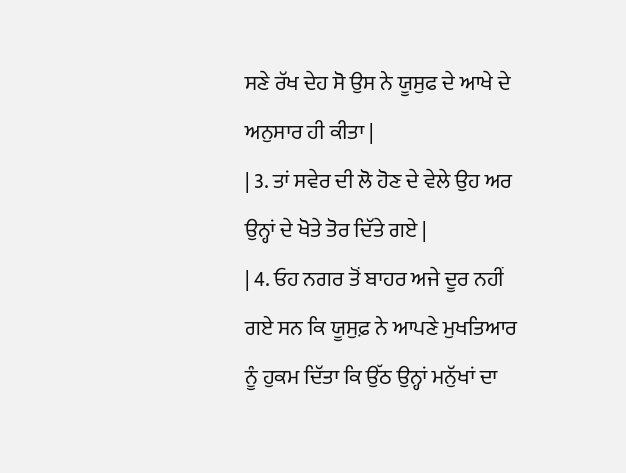ਸਣੇ ਰੱਖ ਦੇਹ ਸੋ ਉਸ ਨੇ ਯੂਸੁਫ ਦੇ ਆਖੇ ਦੇ ਅਨੁਸਾਰ ਹੀ ਕੀਤਾ |
| 3. ਤਾਂ ਸਵੇਰ ਦੀ ਲੋ ਹੋਣ ਦੇ ਵੇਲੇ ਉਹ ਅਰ ਉਨ੍ਹਾਂ ਦੇ ਖੋਤੇ ਤੋਰ ਦਿੱਤੇ ਗਏ |
| 4. ਓਹ ਨਗਰ ਤੋਂ ਬਾਹਰ ਅਜੇ ਦੂਰ ਨਹੀਂ ਗਏ ਸਨ ਕਿ ਯੂਸੁਫ਼ ਨੇ ਆਪਣੇ ਮੁਖਤਿਆਰ ਨੂੰ ਹੁਕਮ ਦਿੱਤਾ ਕਿ ਉੱਠ ਉਨ੍ਹਾਂ ਮਨੁੱਖਾਂ ਦਾ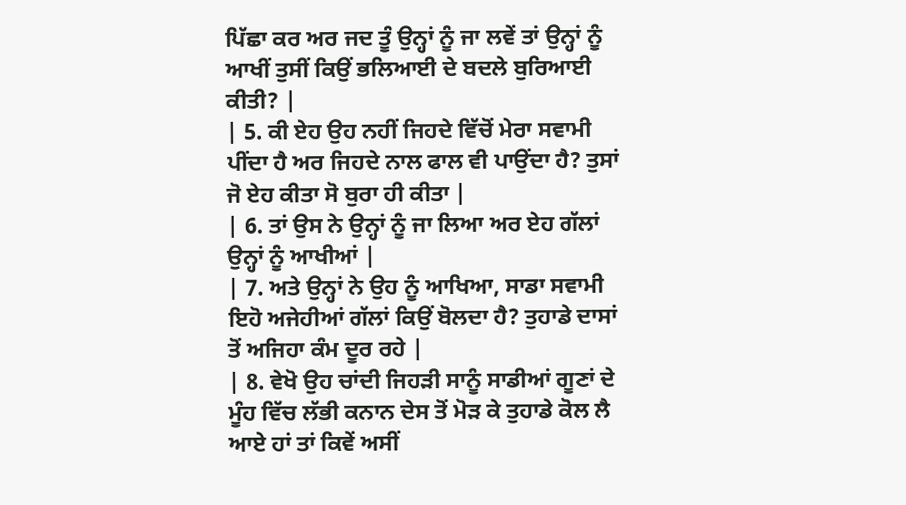ਪਿੱਛਾ ਕਰ ਅਰ ਜਦ ਤੂੰ ਉਨ੍ਹਾਂ ਨੂੰ ਜਾ ਲਵੇਂ ਤਾਂ ਉਨ੍ਹਾਂ ਨੂੰ ਆਖੀਂ ਤੁਸੀਂ ਕਿਉਂ ਭਲਿਆਈ ਦੇ ਬਦਲੇ ਬੁਰਿਆਈ ਕੀਤੀ? |
| 5. ਕੀ ਏਹ ਉਹ ਨਹੀਂ ਜਿਹਦੇ ਵਿੱਚੋਂ ਮੇਰਾ ਸਵਾਮੀ ਪੀਂਦਾ ਹੈ ਅਰ ਜਿਹਦੇ ਨਾਲ ਫਾਲ ਵੀ ਪਾਉਂਦਾ ਹੈ? ਤੁਸਾਂ ਜੋ ਏਹ ਕੀਤਾ ਸੋ ਬੁਰਾ ਹੀ ਕੀਤਾ |
| 6. ਤਾਂ ਉਸ ਨੇ ਉਨ੍ਹਾਂ ਨੂੰ ਜਾ ਲਿਆ ਅਰ ਏਹ ਗੱਲਾਂ ਉਨ੍ਹਾਂ ਨੂੰ ਆਖੀਆਂ |
| 7. ਅਤੇ ਉਨ੍ਹਾਂ ਨੇ ਉਹ ਨੂੰ ਆਖਿਆ, ਸਾਡਾ ਸਵਾਮੀ ਇਹੋ ਅਜੇਹੀਆਂ ਗੱਲਾਂ ਕਿਉਂ ਬੋਲਦਾ ਹੈ? ਤੁਹਾਡੇ ਦਾਸਾਂ ਤੋਂ ਅਜਿਹਾ ਕੰਮ ਦੂਰ ਰਹੇ |
| 8. ਵੇਖੋ ਉਹ ਚਾਂਦੀ ਜਿਹੜੀ ਸਾਨੂੰ ਸਾਡੀਆਂ ਗੂਣਾਂ ਦੇ ਮੂੰਹ ਵਿੱਚ ਲੱਭੀ ਕਨਾਨ ਦੇਸ ਤੋਂ ਮੋੜ ਕੇ ਤੁਹਾਡੇ ਕੋਲ ਲੈ ਆਏ ਹਾਂ ਤਾਂ ਕਿਵੇਂ ਅਸੀਂ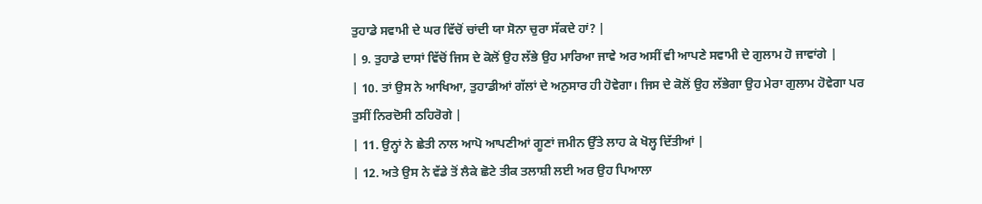ਤੁਹਾਡੇ ਸਵਾਮੀ ਦੇ ਘਰ ਵਿੱਚੋਂ ਚਾਂਦੀ ਯਾ ਸੋਨਾ ਚੁਰਾ ਸੱਕਦੇ ਹਾਂ? |
| 9. ਤੁਹਾਡੇ ਦਾਸਾਂ ਵਿੱਚੋਂ ਜਿਸ ਦੇ ਕੋਲੋਂ ਉਹ ਲੱਭੇ ਉਹ ਮਾਰਿਆ ਜਾਵੇ ਅਰ ਅਸੀਂ ਵੀ ਆਪਣੇ ਸਵਾਮੀ ਦੇ ਗੁਲਾਮ ਹੋ ਜਾਵਾਂਗੇ |
| 10. ਤਾਂ ਉਸ ਨੇ ਆਖਿਆ, ਤੁਹਾਡੀਆਂ ਗੱਲਾਂ ਦੇ ਅਨੁਸਾਰ ਹੀ ਹੋਵੇਗਾ। ਜਿਸ ਦੇ ਕੋਲੋਂ ਉਹ ਲੱਭੇਗਾ ਉਹ ਮੇਰਾ ਗੁਲਾਮ ਹੋਵੇਗਾ ਪਰ ਤੁਸੀਂ ਨਿਰਦੋਸੀ ਠਹਿਰੋਗੇ |
| 11. ਉਨ੍ਹਾਂ ਨੇ ਛੇਤੀ ਨਾਲ ਆਪੋ ਆਪਣੀਆਂ ਗੂਣਾਂ ਜਮੀਨ ਉੱਤੇ ਲਾਹ ਕੇ ਖੋਲ੍ਹ ਦਿੱਤੀਆਂ |
| 12. ਅਤੇ ਉਸ ਨੇ ਵੱਡੇ ਤੋਂ ਲੈਕੇ ਛੋਟੇ ਤੀਕ ਤਲਾਸ਼ੀ ਲਈ ਅਰ ਉਹ ਪਿਆਲਾ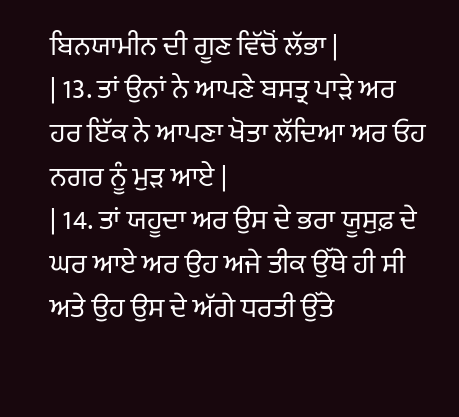ਬਿਨਯਾਮੀਨ ਦੀ ਗੂਣ ਵਿੱਚੋਂ ਲੱਭਾ |
| 13. ਤਾਂ ਉਨਾਂ ਨੇ ਆਪਣੇ ਬਸਤ੍ਰ ਪਾੜੇ ਅਰ ਹਰ ਇੱਕ ਨੇ ਆਪਣਾ ਖੋਤਾ ਲੱਦਿਆ ਅਰ ਓਹ ਨਗਰ ਨੂੰ ਮੁੜ ਆਏ |
| 14. ਤਾਂ ਯਹੂਦਾ ਅਰ ਉਸ ਦੇ ਭਰਾ ਯੂਸੁਫ਼ ਦੇ ਘਰ ਆਏ ਅਰ ਉਹ ਅਜੇ ਤੀਕ ਉੱਥੇ ਹੀ ਸੀ ਅਤੇ ਉਹ ਉਸ ਦੇ ਅੱਗੇ ਧਰਤੀ ਉੱਤੇ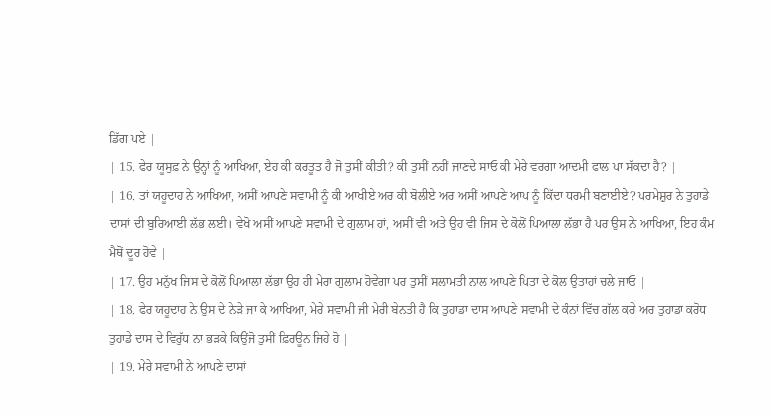ਡਿੱਗ ਪਏ |
| 15. ਫੇਰ ਯੂਸੁਫ਼ ਨੇ ਉਨ੍ਹਾਂ ਨੂੰ ਆਖਿਆ, ਏਹ ਕੀ ਕਰਤੂਤ ਹੈ ਜੋ ਤੁਸੀਂ ਕੀਤੀ? ਕੀ ਤੁਸੀਂ ਨਹੀਂ ਜਾਣਦੇ ਸਾਓ ਕੀ ਮੇਰੇ ਵਰਗਾ ਆਦਮੀ ਫਾਲ ਪਾ ਸੱਕਦਾ ਹੈ? |
| 16. ਤਾਂ ਯਹੂਦਾਹ ਨੇ ਆਖਿਆ, ਅਸੀਂ ਆਪਣੇ ਸਵਾਮੀ ਨੂੰ ਕੀ ਆਖੀਏ ਅਰ ਕੀ ਬੋਲੀਏ ਅਰ ਅਸੀਂ ਆਪਣੇ ਆਪ ਨੂੰ ਕਿੱਦਾ ਧਰਮੀ ਬਣਾਈਏ? ਪਰਮੇਸ਼ੁਰ ਨੇ ਤੁਹਾਡੇ ਦਾਸਾਂ ਦੀ ਬੁਰਿਆਈ ਲੱਭ ਲਈ। ਵੇਖੋ ਅਸੀਂ ਆਪਣੇ ਸਵਾਮੀ ਦੇ ਗੁਲਾਮ ਹਾਂ, ਅਸੀਂ ਵੀ ਅਤੇ ਉਹ ਵੀ ਜਿਸ ਦੇ ਕੋਲੋਂ ਪਿਆਲਾ ਲੱਭਾ ਹੈ ਪਰ ਉਸ ਨੇ ਆਖਿਆ, ਇਹ ਕੰਮ ਮੈਥੋਂ ਦੂਰ ਹੋਵੇ |
| 17. ਉਹ ਮਨੁੱਖ ਜਿਸ ਦੇ ਕੋਲੋਂ ਪਿਆਲਾ ਲੱਭਾ ਉਹ ਹੀ ਮੇਰਾ ਗੁਲਾਮ ਹੋਵੇਗਾ ਪਰ ਤੁਸੀਂ ਸਲਾਮਤੀ ਨਾਲ ਆਪਣੇ ਪਿਤਾ ਦੇ ਕੋਲ ਉਤਾਹਾਂ ਚਲੇ ਜਾਓ |
| 18. ਫੇਰ ਯਹੂਦਾਹ ਨੇ ਉਸ ਦੇ ਨੇੜੇ ਜਾ ਕੇ ਆਖਿਆ, ਮੇਰੇ ਸਵਾਮੀ ਜੀ ਮੇਰੀ ਬੇਨਤੀ ਹੈ ਕਿ ਤੁਹਾਡਾ ਦਾਸ ਆਪਣੇ ਸਵਾਮੀ ਦੇ ਕੰਨਾਂ ਵਿੱਚ ਗੱਲ ਕਰੇ ਅਰ ਤੁਹਾਡਾ ਕਰੋਧ ਤੁਹਾਡੇ ਦਾਸ ਦੇ ਵਿਰੁੱਧ ਨਾ ਭੜਕੇ ਕਿਉਂਜੋ ਤੁਸੀਂ ਫ਼ਿਰਊਨ ਜਿਹੇ ਹੋ |
| 19. ਮੇਰੇ ਸਵਾਮੀ ਨੇ ਆਪਣੇ ਦਾਸਾਂ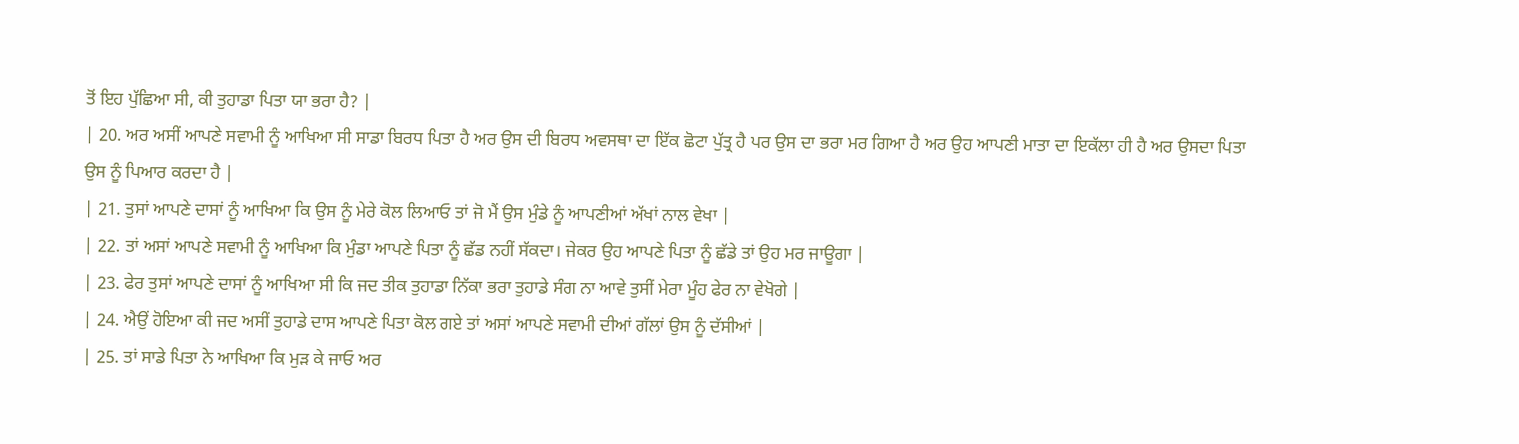ਤੋਂ ਇਹ ਪੁੱਛਿਆ ਸੀ, ਕੀ ਤੁਹਾਡਾ ਪਿਤਾ ਯਾ ਭਰਾ ਹੈ? |
| 20. ਅਰ ਅਸੀਂ ਆਪਣੇ ਸਵਾਮੀ ਨੂੰ ਆਖਿਆ ਸੀ ਸਾਡਾ ਬਿਰਧ ਪਿਤਾ ਹੈ ਅਰ ਉਸ ਦੀ ਬਿਰਧ ਅਵਸਥਾ ਦਾ ਇੱਕ ਛੋਟਾ ਪੁੱਤ੍ਰ ਹੈ ਪਰ ਉਸ ਦਾ ਭਰਾ ਮਰ ਗਿਆ ਹੈ ਅਰ ਉਹ ਆਪਣੀ ਮਾਤਾ ਦਾ ਇਕੱਲਾ ਹੀ ਹੈ ਅਰ ਉਸਦਾ ਪਿਤਾ ਉਸ ਨੂੰ ਪਿਆਰ ਕਰਦਾ ਹੈ |
| 21. ਤੁਸਾਂ ਆਪਣੇ ਦਾਸਾਂ ਨੂੰ ਆਖਿਆ ਕਿ ਉਸ ਨੂੰ ਮੇਰੇ ਕੋਲ ਲਿਆਓ ਤਾਂ ਜੋ ਮੈਂ ਉਸ ਮੁੰਡੇ ਨੂੰ ਆਪਣੀਆਂ ਅੱਖਾਂ ਨਾਲ ਵੇਖਾ |
| 22. ਤਾਂ ਅਸਾਂ ਆਪਣੇ ਸਵਾਮੀ ਨੂੰ ਆਖਿਆ ਕਿ ਮੁੰਡਾ ਆਪਣੇ ਪਿਤਾ ਨੂੰ ਛੱਡ ਨਹੀਂ ਸੱਕਦਾ। ਜੇਕਰ ਉਹ ਆਪਣੇ ਪਿਤਾ ਨੂੰ ਛੱਡੇ ਤਾਂ ਉਹ ਮਰ ਜਾਊਗਾ |
| 23. ਫੇਰ ਤੁਸਾਂ ਆਪਣੇ ਦਾਸਾਂ ਨੂੰ ਆਖਿਆ ਸੀ ਕਿ ਜਦ ਤੀਕ ਤੁਹਾਡਾ ਨਿੱਕਾ ਭਰਾ ਤੁਹਾਡੇ ਸੰਗ ਨਾ ਆਵੇ ਤੁਸੀਂ ਮੇਰਾ ਮੂੰਹ ਫੇਰ ਨਾ ਵੇਖੋਗੇ |
| 24. ਐਉਂ ਹੋਇਆ ਕੀ ਜਦ ਅਸੀਂ ਤੁਹਾਡੇ ਦਾਸ ਆਪਣੇ ਪਿਤਾ ਕੋਲ ਗਏ ਤਾਂ ਅਸਾਂ ਆਪਣੇ ਸਵਾਮੀ ਦੀਆਂ ਗੱਲਾਂ ਉਸ ਨੂੰ ਦੱਸੀਆਂ |
| 25. ਤਾਂ ਸਾਡੇ ਪਿਤਾ ਨੇ ਆਖਿਆ ਕਿ ਮੁੜ ਕੇ ਜਾਓ ਅਰ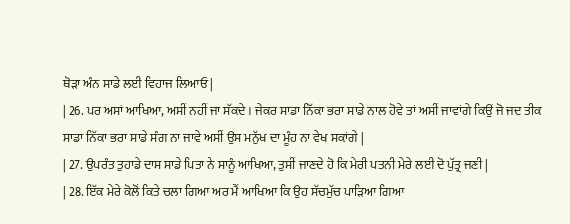ਥੋੜਾ ਅੰਨ ਸਾਡੇ ਲਈ ਵਿਹਾਜ ਲਿਆਓ |
| 26. ਪਰ ਅਸਾਂ ਆਖਿਆ, ਅਸੀਂ ਨਹੀਂ ਜਾ ਸੱਕਦੇ। ਜੇਕਰ ਸਾਡਾ ਨਿੱਕਾ ਭਰਾ ਸਾਡੇ ਨਾਲ ਹੋਵੇ ਤਾਂ ਅਸੀਂ ਜਾਵਾਂਗੇ ਕਿਉਂ ਜੋ ਜਦ ਤੀਕ ਸਾਡਾ ਨਿੱਕਾ ਭਰਾ ਸਾਡੇ ਸੰਗ ਨਾ ਜਾਵੇ ਅਸੀਂ ਉਸ ਮਨੁੱਖ ਦਾ ਮੂੰਹ ਨਾ ਵੇਖ ਸਕਾਂਗੇ |
| 27. ਉਪਰੰਤ ਤੁਹਾਡੇ ਦਾਸ ਸਾਡੇ ਪਿਤਾ ਨੇ ਸਾਨੂੰ ਆਖਿਆ, ਤੁਸੀਂ ਜਾਣਦੇ ਹੋ ਕਿ ਮੇਰੀ ਪਤਨੀ ਮੇਰੇ ਲਈ ਦੋ ਪੁੱਤ੍ਰ ਜਣੀ |
| 28. ਇੱਕ ਮੇਰੇ ਕੋਲੋਂ ਕਿਤੇ ਚਲਾ ਗਿਆ ਅਰ ਮੈਂ ਆਖਿਆ ਕਿ ਉਹ ਸੱਚਮੁੱਚ ਪਾੜਿਆ ਗਿਆ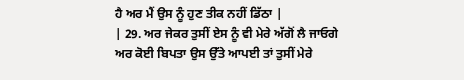ਹੈ ਅਰ ਮੈਂ ਉਸ ਨੂੰ ਹੁਣ ਤੀਕ ਨਹੀਂ ਡਿੱਠਾ |
| 29. ਅਰ ਜੇਕਰ ਤੁਸੀਂ ਏਸ ਨੂੰ ਵੀ ਮੇਰੇ ਅੱਗੋਂ ਲੈ ਜਾਓਗੇ ਅਰ ਕੋਈ ਬਿਪਤਾ ਉਸ ਉੱਤੇ ਆਪਈ ਤਾਂ ਤੁਸੀਂ ਮੇਰੇ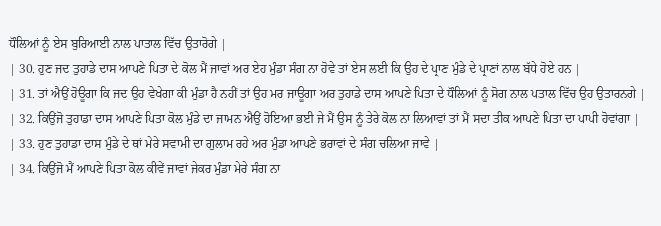ਧੌਲਿਆਂ ਨੂੰ ਏਸ ਬੁਰਿਆਈ ਨਾਲ ਪਾਤਾਲ ਵਿੱਚ ਉਤਾਰੋਗੇ |
| 30. ਹੁਣ ਜਦ ਤੁਹਾਡੇ ਦਾਸ ਆਪਣੇ ਪਿਤਾ ਦੇ ਕੋਲ ਮੈਂ ਜਾਵਾਂ ਅਰ ਏਹ ਮੁੰਡਾ ਸੰਗ ਨਾ ਹੋਵੇ ਤਾਂ ਏਸ ਲਈ ਕਿ ਉਹ ਦੇ ਪ੍ਰਾਣ ਮੁੰਡੇ ਦੇ ਪ੍ਰਾਣਾਂ ਨਾਲ ਬੱਧੇ ਹੋਏ ਹਨ |
| 31. ਤਾਂ ਐਉਂ ਹੋਊਗਾ ਕਿ ਜਦ ਉਹ ਵੇਖੇਗਾ ਕੀ ਮੁੰਡਾ ਹੈ ਨਹੀਂ ਤਾਂ ਉਹ ਮਰ ਜਾਊਗਾ ਅਰ ਤੁਹਾਡੇ ਦਾਸ ਆਪਣੇ ਪਿਤਾ ਦੇ ਧੌਲਿਆਂ ਨੂੰ ਸੋਗ ਨਾਲ ਪਤਾਲ ਵਿੱਚ ਉਹ ਉਤਾਰਨਗੇ |
| 32. ਕਿਉਂਜੋ ਤੁਹਾਡਾ ਦਾਸ ਆਪਣੇ ਪਿਤਾ ਕੋਲ ਮੁੰਡੇ ਦਾ ਜਾਮਨ ਐਉਂ ਹੋਇਆ ਭਈ ਜੇ ਮੈਂ ਉਸ ਨੂੰ ਤੇਰੇ ਕੋਲ ਨਾ ਲਿਆਵਾਂ ਤਾਂ ਮੈਂ ਸਦਾ ਤੀਕ ਆਪਣੇ ਪਿਤਾ ਦਾ ਪਾਪੀ ਹੋਵਾਂਗਾ |
| 33. ਹੁਣ ਤੁਹਾਡਾ ਦਾਸ ਮੁੰਡੇ ਦੇ ਥਾਂ ਮੇਰੇ ਸਵਾਮੀ ਦਾ ਗੁਲਾਮ ਰਹੇ ਅਰ ਮੁੰਡਾ ਆਪਣੇ ਭਰਾਵਾਂ ਦੇ ਸੰਗ ਚਲਿਆ ਜਾਵੇ |
| 34. ਕਿਉਂਜੋ ਮੈਂ ਆਪਣੇ ਪਿਤਾ ਕੋਲ ਕੀਵੇਂ ਜਾਵਾਂ ਜੇਕਰ ਮੁੰਡਾ ਮੇਰੇ ਸੰਗ ਨਾ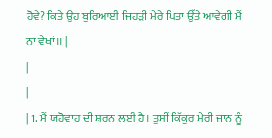ਹੋਵੇ? ਕਿਤੇ ਉਹ ਬੁਰਿਆਈ ਜਿਹੜੀ ਮੇਰੇ ਪਿਤਾ ਉੱਤੇ ਆਵੇਗੀ ਮੈਂ ਨਾ ਵੇਖਾਂ।। |
|
|
| 1. ਮੈਂ ਯਹੋਵਾਹ ਦੀ ਸ਼ਰਨ ਲਈ ਹੈ। ਤੁਸੀਂ ਕਿੱਕੁਰ ਮੇਰੀ ਜਾਨ ਨੂੰ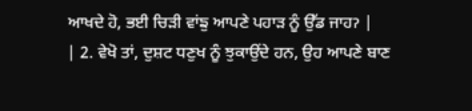ਆਖਦੇ ਹੋ, ਭਈ ਚਿੜੀ ਵਾਂਙੁ ਆਪਣੇ ਪਹਾੜ ਨੂੰ ਉੱਡ ਜਾਹॽ |
| 2. ਵੇਖੋ ਤਾਂ, ਦੁਸ਼ਟ ਧਣੁਖ ਨੂੰ ਝੁਕਾਉਂਦੇ ਹਨ, ਉਹ ਆਪਣੇ ਬਾਣ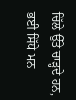ਚਿੱਲੇ ਉੱਤੇ ਚਾੜ੍ਹਦੇ ਹਨ, ਭਈ ਸਿੱਧੇ ਮਨ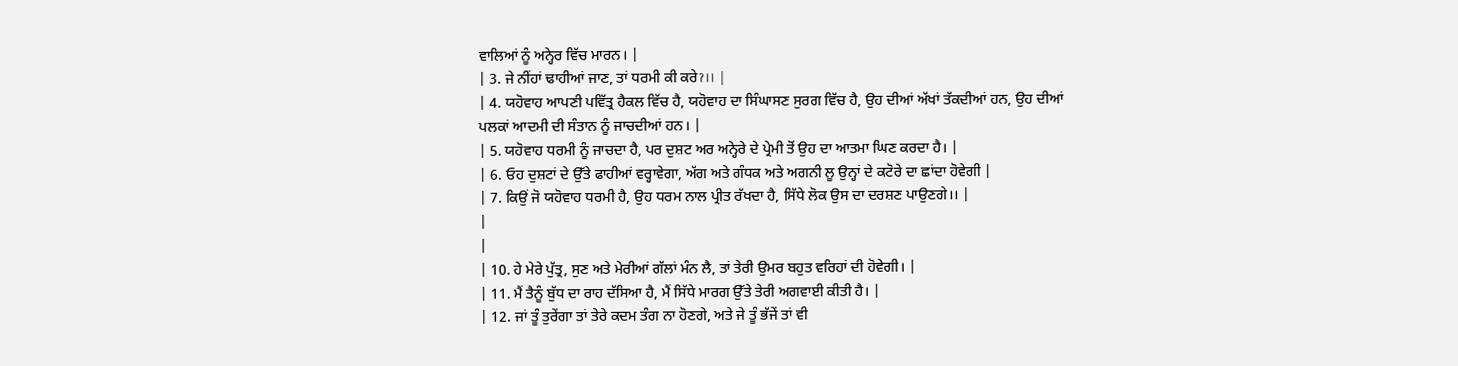ਵਾਲਿਆਂ ਨੂੰ ਅਨ੍ਹੇਰ ਵਿੱਚ ਮਾਰਨ। |
| 3. ਜੇ ਨੀਂਹਾਂ ਢਾਹੀਆਂ ਜਾਣ, ਤਾਂ ਧਰਮੀ ਕੀ ਕਰੇॽ।। |
| 4. ਯਹੋਵਾਹ ਆਪਣੀ ਪਵਿੱਤ੍ਰ ਹੈਕਲ ਵਿੱਚ ਹੈ, ਯਹੋਵਾਹ ਦਾ ਸਿੰਘਾਸਣ ਸੁਰਗ ਵਿੱਚ ਹੈ, ਉਹ ਦੀਆਂ ਅੱਖਾਂ ਤੱਕਦੀਆਂ ਹਨ, ਉਹ ਦੀਆਂ ਪਲਕਾਂ ਆਦਮੀ ਦੀ ਸੰਤਾਨ ਨੂੰ ਜਾਚਦੀਆਂ ਹਨ। |
| 5. ਯਹੋਵਾਹ ਧਰਮੀ ਨੂੰ ਜਾਚਦਾ ਹੈ, ਪਰ ਦੁਸ਼ਟ ਅਰ ਅਨ੍ਹੇਰੇ ਦੇ ਪ੍ਰੇਮੀ ਤੋਂ ਉਹ ਦਾ ਆਤਮਾ ਘਿਣ ਕਰਦਾ ਹੈ। |
| 6. ਓਹ ਦੁਸ਼ਟਾਂ ਦੇ ਉੱਤੇ ਫਾਹੀਆਂ ਵਰ੍ਹਾਵੇਗਾ, ਅੱਗ ਅਤੇ ਗੰਧਕ ਅਤੇ ਅਗਨੀ ਲੂ ਉਨ੍ਹਾਂ ਦੇ ਕਟੋਰੇ ਦਾ ਛਾਂਦਾ ਹੋਵੇਗੀ |
| 7. ਕਿਉਂ ਜੋ ਯਹੋਵਾਹ ਧਰਮੀ ਹੈ, ਉਹ ਧਰਮ ਨਾਲ ਪ੍ਰੀਤ ਰੱਖਦਾ ਹੈ, ਸਿੱਧੇ ਲੋਕ ਉਸ ਦਾ ਦਰਸ਼ਣ ਪਾਉਣਗੇ।। |
|
|
| 10. ਹੇ ਮੇਰੇ ਪੁੱਤ੍ਰ, ਸੁਣ ਅਤੇ ਮੇਰੀਆਂ ਗੱਲਾਂ ਮੰਨ ਲੈ, ਤਾਂ ਤੇਰੀ ਉਮਰ ਬਹੁਤ ਵਰਿਹਾਂ ਦੀ ਹੋਵੇਗੀ। |
| 11. ਮੈਂ ਤੈਨੂੰ ਬੁੱਧ ਦਾ ਰਾਹ ਦੱਸਿਆ ਹੈ, ਮੈਂ ਸਿੱਧੇ ਮਾਰਗ ਉੱਤੇ ਤੇਰੀ ਅਗਵਾਈ ਕੀਤੀ ਹੈ। |
| 12. ਜਾਂ ਤੂੰ ਤੁਰੇਂਗਾ ਤਾਂ ਤੇਰੇ ਕਦਮ ਤੰਗ ਨਾ ਹੋਣਗੇ, ਅਤੇ ਜੇ ਤੂੰ ਭੱਜੇਂ ਤਾਂ ਵੀ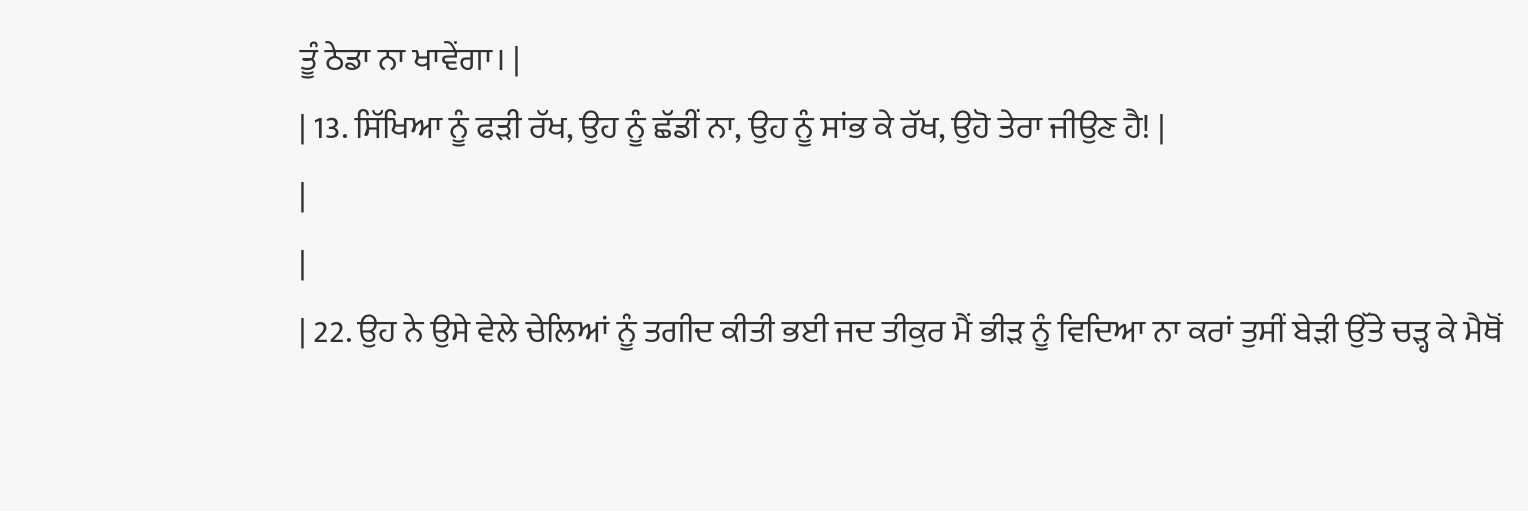ਤੂੰ ਠੇਡਾ ਨਾ ਖਾਵੇਂਗਾ। |
| 13. ਸਿੱਖਿਆ ਨੂੰ ਫੜੀ ਰੱਖ, ਉਹ ਨੂੰ ਛੱਡੀਂ ਨਾ, ਉਹ ਨੂੰ ਸਾਂਭ ਕੇ ਰੱਖ, ਉਹੋ ਤੇਰਾ ਜੀਉਣ ਹੈ! |
|
|
| 22. ਉਹ ਨੇ ਉਸੇ ਵੇਲੇ ਚੇਲਿਆਂ ਨੂੰ ਤਗੀਦ ਕੀਤੀ ਭਈ ਜਦ ਤੀਕੁਰ ਮੈਂ ਭੀੜ ਨੂੰ ਵਿਦਿਆ ਨਾ ਕਰਾਂ ਤੁਸੀਂ ਬੇੜੀ ਉੱਤੇ ਚੜ੍ਹ ਕੇ ਮੈਥੋਂ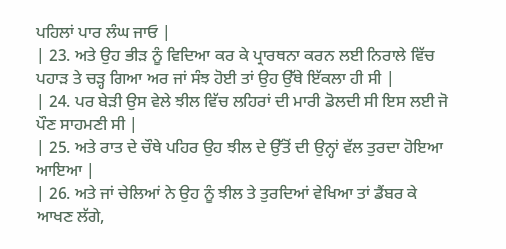ਪਹਿਲਾਂ ਪਾਰ ਲੰਘ ਜਾਓ |
| 23. ਅਤੇ ਉਹ ਭੀੜ ਨੂੰ ਵਿਦਿਆ ਕਰ ਕੇ ਪ੍ਰਾਰਥਨਾ ਕਰਨ ਲਈ ਨਿਰਾਲੇ ਵਿੱਚ ਪਹਾੜ ਤੇ ਚੜ੍ਹ ਗਿਆ ਅਰ ਜਾਂ ਸੰਝ ਹੋਈ ਤਾਂ ਉਹ ਉੱਥੇ ਇੱਕਲਾ ਹੀ ਸੀ |
| 24. ਪਰ ਬੇੜੀ ਉਸ ਵੇਲੇ ਝੀਲ ਵਿੱਚ ਲਹਿਰਾਂ ਦੀ ਮਾਰੀ ਡੋਲਦੀ ਸੀ ਇਸ ਲਈ ਜੋ ਪੌਣ ਸਾਹਮਣੀ ਸੀ |
| 25. ਅਤੇ ਰਾਤ ਦੇ ਚੌਥੇ ਪਹਿਰ ਉਹ ਝੀਲ ਦੇ ਉੱਤੋਂ ਦੀ ਉਨ੍ਹਾਂ ਵੱਲ ਤੁਰਦਾ ਹੋਇਆ ਆਇਆ |
| 26. ਅਤੇ ਜਾਂ ਚੇਲਿਆਂ ਨੇ ਉਹ ਨੂੰ ਝੀਲ ਤੇ ਤੁਰਦਿਆਂ ਵੇਖਿਆ ਤਾਂ ਡੈਂਬਰ ਕੇ ਆਖਣ ਲੱਗੇ,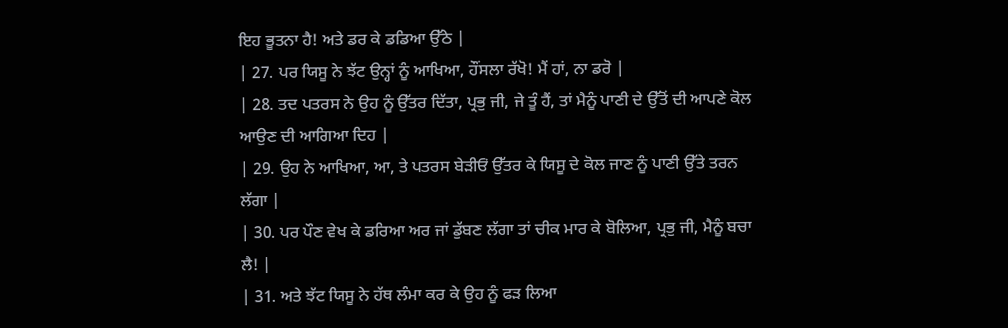ਇਹ ਭੂਤਨਾ ਹੈ! ਅਤੇ ਡਰ ਕੇ ਡਡਿਆ ਉੱਠੇ |
| 27. ਪਰ ਯਿਸੂ ਨੇ ਝੱਟ ਉਨ੍ਹਾਂ ਨੂੰ ਆਖਿਆ, ਹੌਂਸਲਾ ਰੱਖੋ! ਮੈਂ ਹਾਂ, ਨਾ ਡਰੋ |
| 28. ਤਦ ਪਤਰਸ ਨੇ ਉਹ ਨੂੰ ਉੱਤਰ ਦਿੱਤਾ, ਪ੍ਰਭੁ ਜੀ, ਜੇ ਤੂੰ ਹੈਂ, ਤਾਂ ਮੈਨੂੰ ਪਾਣੀ ਦੇ ਉੱਤੋਂ ਦੀ ਆਪਣੇ ਕੋਲ ਆਉਣ ਦੀ ਆਗਿਆ ਦਿਹ |
| 29. ਉਹ ਨੇ ਆਖਿਆ, ਆ, ਤੇ ਪਤਰਸ ਬੇੜੀਓਂ ਉੱਤਰ ਕੇ ਯਿਸੂ ਦੇ ਕੋਲ ਜਾਣ ਨੂੰ ਪਾਣੀ ਉੱਤੇ ਤਰਨ ਲੱਗਾ |
| 30. ਪਰ ਪੌਣ ਵੇਖ ਕੇ ਡਰਿਆ ਅਰ ਜਾਂ ਡੁੱਬਣ ਲੱਗਾ ਤਾਂ ਚੀਕ ਮਾਰ ਕੇ ਬੋਲਿਆ, ਪ੍ਰਭੁ ਜੀ, ਮੈਨੂੰ ਬਚਾ ਲੈ! |
| 31. ਅਤੇ ਝੱਟ ਯਿਸੂ ਨੇ ਹੱਥ ਲੰਮਾ ਕਰ ਕੇ ਉਹ ਨੂੰ ਫੜ ਲਿਆ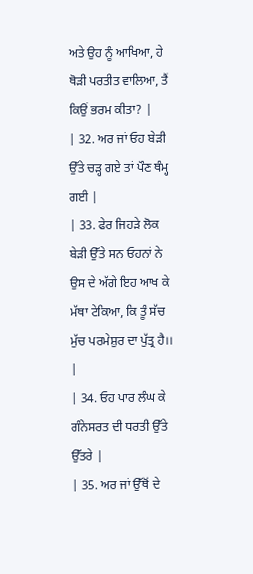ਅਤੇ ਉਹ ਨੂੰ ਆਖਿਆ, ਹੇ ਥੋੜੀ ਪਰਤੀਤ ਵਾਲਿਆ, ਤੈਂ ਕਿਉਂ ਭਰਮ ਕੀਤਾ? |
| 32. ਅਰ ਜਾਂ ਓਹ ਬੇੜੀ ਉੱਤੇ ਚੜ੍ਹ ਗਏ ਤਾਂ ਪੌਣ ਥੰਮ੍ਹ ਗਈ |
| 33. ਫੇਰ ਜਿਹੜੇ ਲੋਕ ਬੇੜੀ ਉੱਤੇ ਸਨ ਓਹਨਾਂ ਨੇ ਉਸ ਦੇ ਅੱਗੇ ਇਹ ਆਖ ਕੇ ਮੱਥਾ ਟੇਕਿਆ, ਕਿ ਤੂੰ ਸੱਚ ਮੁੱਚ ਪਰਮੇਸ਼ੁਰ ਦਾ ਪੁੱਤ੍ਰ ਹੈ।। |
| 34. ਓਹ ਪਾਰ ਲੰਘ ਕੇ ਗੰਨੇਸਰਤ ਦੀ ਧਰਤੀ ਉੱਤੇ ਉੱਤਰੇ |
| 35. ਅਰ ਜਾਂ ਉੱਥੋਂ ਦੇ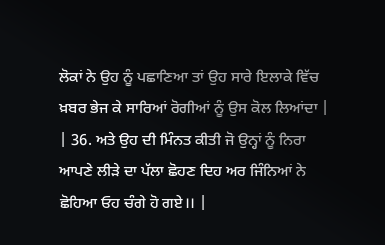ਲੋਕਾਂ ਨੇ ਉਹ ਨੂੰ ਪਛਾਣਿਆ ਤਾਂ ਉਹ ਸਾਰੇ ਇਲਾਕੇ ਵਿੱਚ ਖ਼ਬਰ ਭੇਜ ਕੇ ਸਾਰਿਆਂ ਰੋਗੀਆਂ ਨੂੰ ਉਸ ਕੋਲ ਲਿਆਂਦਾ |
| 36. ਅਤੇ ਉਹ ਦੀ ਮਿੰਨਤ ਕੀਤੀ ਜੋ ਉਨ੍ਹਾਂ ਨੂੰ ਨਿਰਾ ਆਪਣੇ ਲੀੜੇ ਦਾ ਪੱਲਾ ਛੋਹਣ ਦਿਹ ਅਰ ਜਿੰਨਿਆਂ ਨੇ ਛੋਹਿਆ ਓਹ ਚੰਗੇ ਹੋ ਗਏ।। |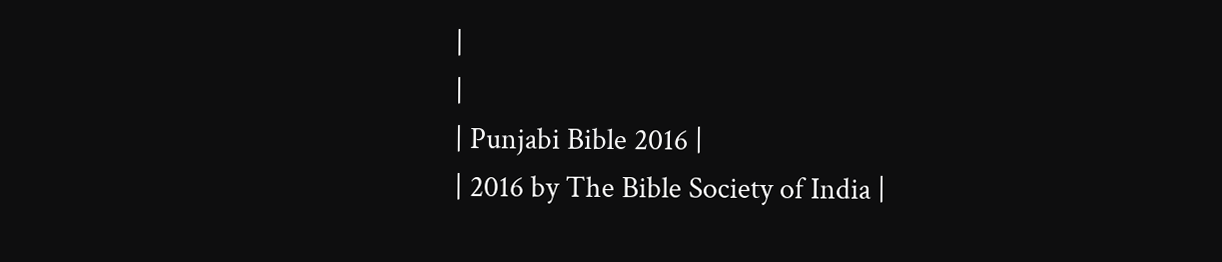|
|
| Punjabi Bible 2016 |
| 2016 by The Bible Society of India |